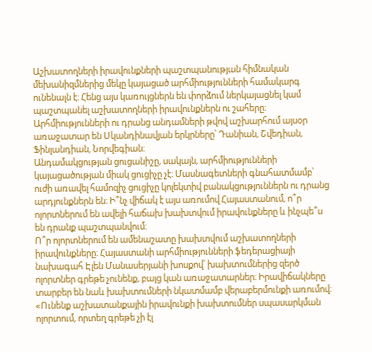Աշխատողների իրավունքների պաշտպանության հիմնական մեխանիզմներից մեկը կայացած արհմիությունների համակարգ ունենալն է։ Հենց այս կառույցներն են փորձում ներկայացնել կամ պաշտպանել աշխատողների իրավունքներն ու շահերը։ Արհմիությունների ու դրանց անդամների թվով աշխարհում այսօր առաջատար են Սկանդինավյան երկրները՝ Դանիան, Շվեդիան, Ֆինլանդիան, Նորվեգիան։
Անդամակցության ցուցանիշը, սակայն, արհմիությունների կայացածության միակ ցուցիչը չէ։ Մասնագետների գնահատմամբ՝ ուժի առավել համոզիչ ցուցիչը կոլեկտիվ բանակցություններն ու դրանց արդյունքներն են։ Ի՞նչ վիճակ է այս առումով Հայաստանում, ո՞ր ոլորտներում են ավելի հաճախ խախտվում իրավունքները և ինչպե՞ս են դրանք պաշտպանվում։
Ո՞ր ոլորտներում են ամենաշատը խախտվում աշխատողների իրավունքները։ Հայաստանի արհմիությունների ֆեդերացիայի նախագահ Էլեն Մանասերյանի խոսքով՝ խախտումներից զերծ ոլորտներ գրեթե չունենք, բայց կան առաջատարներ։ Իրավիճակները տարբեր են նաև խախտումների նկատմամբ վերաբերմունքի առումով։
«Ունենք աշխատանքային իրավունքի խախտումներ սպասարկման ոլորտում, որտեղ գրեթե չի էլ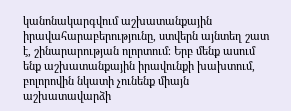կանոնակարգվում աշխատանքային իրավահարաբերությունը, ստվերն այնտեղ շատ է, շինարարության ոլորտում։ Երբ մենք ասում ենք աշխատանքային իրավունքի խախտում, բոլորովին նկատի չունենք միայն աշխատավարձի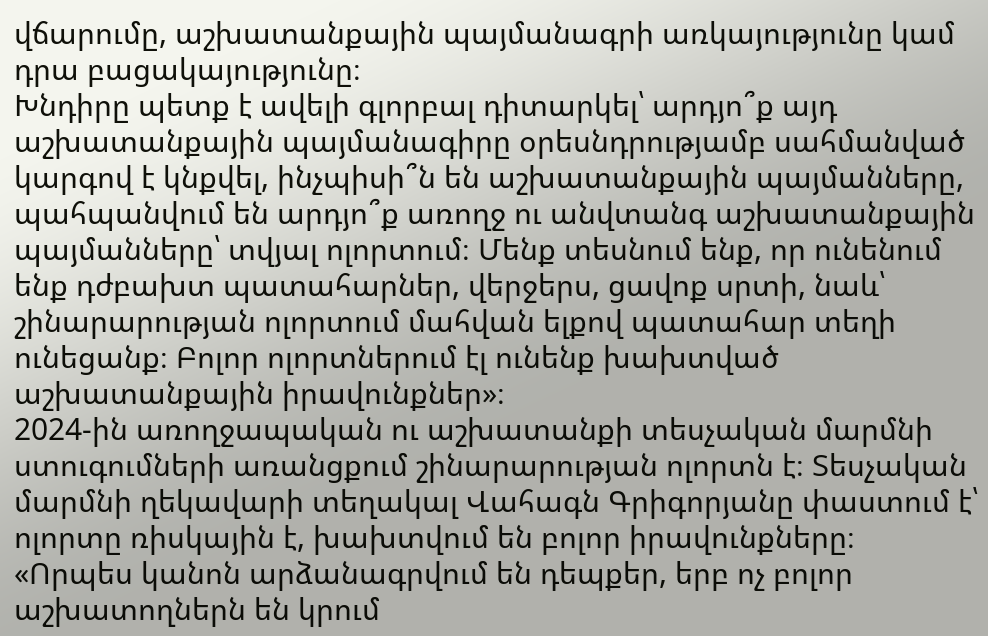վճարումը, աշխատանքային պայմանագրի առկայությունը կամ դրա բացակայությունը։
Խնդիրը պետք է ավելի գլորբալ դիտարկել՝ արդյո՞ք այդ աշխատանքային պայմանագիրը օրեսնդրությամբ սահմանված կարգով է կնքվել, ինչպիսի՞ն են աշխատանքային պայմանները, պահպանվում են արդյո՞ք առողջ ու անվտանգ աշխատանքային պայմանները՝ տվյալ ոլորտում։ Մենք տեսնում ենք, որ ունենում ենք դժբախտ պատահարներ, վերջերս, ցավոք սրտի, նաև՝ շինարարության ոլորտում մահվան ելքով պատահար տեղի ունեցանք։ Բոլոր ոլորտներում էլ ունենք խախտված աշխատանքային իրավունքներ»։
2024-ին առողջապական ու աշխատանքի տեսչական մարմնի ստուգումների առանցքում շինարարության ոլորտն է։ Տեսչական մարմնի ղեկավարի տեղակալ Վահագն Գրիգորյանը փաստում է՝ ոլորտը ռիսկային է, խախտվում են բոլոր իրավունքները։
«Որպես կանոն արձանագրվում են դեպքեր, երբ ոչ բոլոր աշխատողներն են կրում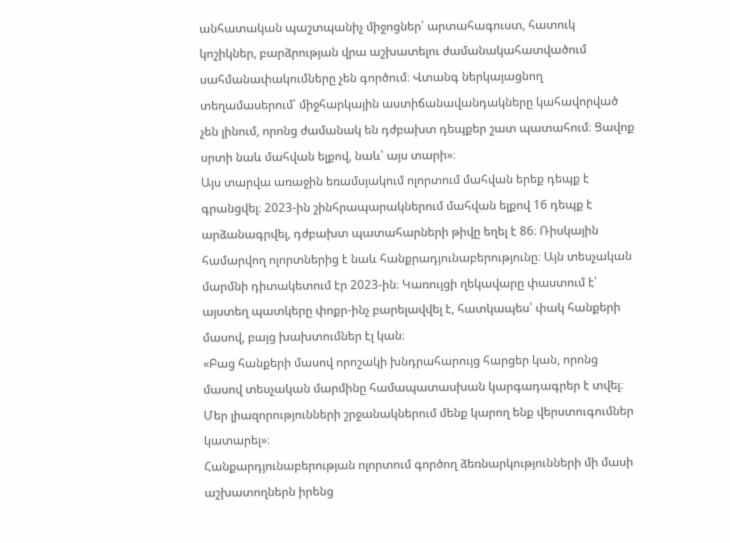անհատական պաշտպանիչ միջոցներ՝ արտահագուստ, հատուկ կոշիկներ, բարձրության վրա աշխատելու ժամանակահատվածում սահմանափակումները չեն գործում։ Վտանգ ներկայացնող տեղամասերում՝ միջհարկային աստիճանավանդակները կահավորված չեն լինում, որոնց ժամանակ են դժբախտ դեպքեր շատ պատահում։ Ցավոք սրտի նաև մահվան ելքով, նաև՝ այս տարի»։
Այս տարվա առաջին եռամսյակում ոլորտում մահվան երեք դեպք է գրանցվել։ 2023-ին շինհրապարակներում մահվան ելքով 16 դեպք է արձանագրվել, դժբախտ պատահարների թիվը եղել է 86։ Ռիսկային համարվող ոլորտներից է նաև հանքրադյունաբերությունը։ Այն տեսչական մարմնի դիտակետում էր 2023-ին։ Կառույցի ղեկավարը փաստում է՝ այստեղ պատկերը փոքր-ինչ բարելավվել է, հատկապես՝ փակ հանքերի մասով, բայց խախտումներ էլ կան։
«Բաց հանքերի մասով որոշակի խնդրահարույց հարցեր կան, որոնց մասով տեսչական մարմինը համապատասխան կարգադագրեր է տվել։ Մեր լիազորությունների շրջանակներում մենք կարող ենք վերստուգումներ կատարել»։
Հանքարդյունաբերության ոլորտում գործող ձեռնարկությունների մի մասի աշխատողներն իրենց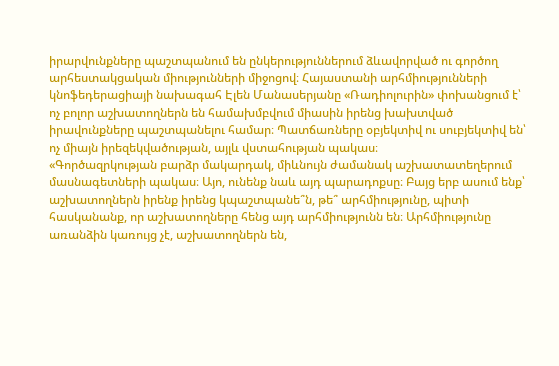իրարվունքները պաշտպանում են ընկերություններում ձևավորված ու գործող արհեստակցական միությունների միջոցով։ Հայաստանի արհմիությունների կնոֆեդերացիայի նախագահ Էլեն Մանասերյանը «Ռադիոլուրին» փոխանցում է՝ ոչ բոլոր աշխատողներն են համախմբվում միասին իրենց խախտված իրավունքները պաշտպանելու համար։ Պատճառները օբյեկտիվ ու սուբյեկտիվ են՝ ոչ միայն իրեզեկվածության, այլև վստահության պակաս։
«Գործազրկության բարձր մակարդակ, միևնույն ժամանակ աշխատատեղերում մասնագետների պակաս։ Այո, ունենք նաև այդ պարադոքսը։ Բայց երբ ասում ենք՝ աշխատողներն իրենք իրենց կպաշտպանե՞ն, թե՞ արհմիությունը, պիտի հասկանանք, որ աշխատողները հենց այդ արհմիությունն են։ Արհմիությունը առանձին կառույց չէ, աշխատողներն են,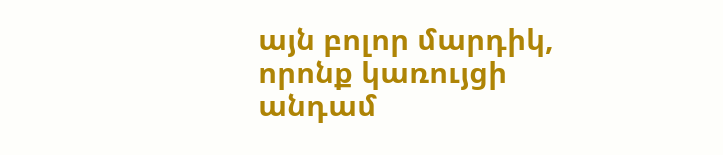այն բոլոր մարդիկ, որոնք կառույցի անդամ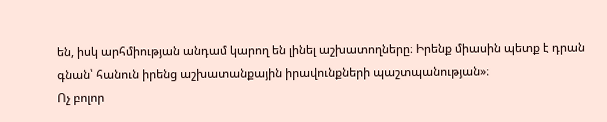են, իսկ արհմիության անդամ կարող են լինել աշխատողները։ Իրենք միասին պետք է դրան գնան՝ հանուն իրենց աշխատանքային իրավունքների պաշտպանության»։
Ոչ բոլոր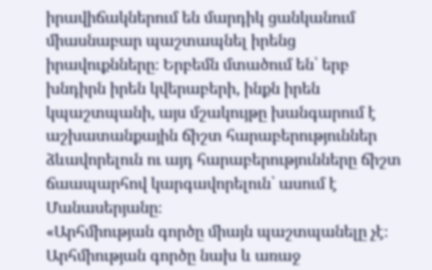իրավիճակներում են մարդիկ ցանկանում միասնաբար պաշտապնել իրենց իրավուքնները։ Երբեմն մտածում են՝ երբ խնդիրն իրեն կվերաբերի, ինքն իրեն կպաշտպանի, այս մշակույթը խանգարում է աշխատանքային ճիշտ հարաբերություններ ձևավորելուն ու այդ հարաբերությունները ճիշտ ճաապարհով կարգավորելուն՝ ասում է Մանասերյանը։
«Արհմիության գործը միայն պաշտպանելը չէ։ Արհմիության գործը նախ և առաջ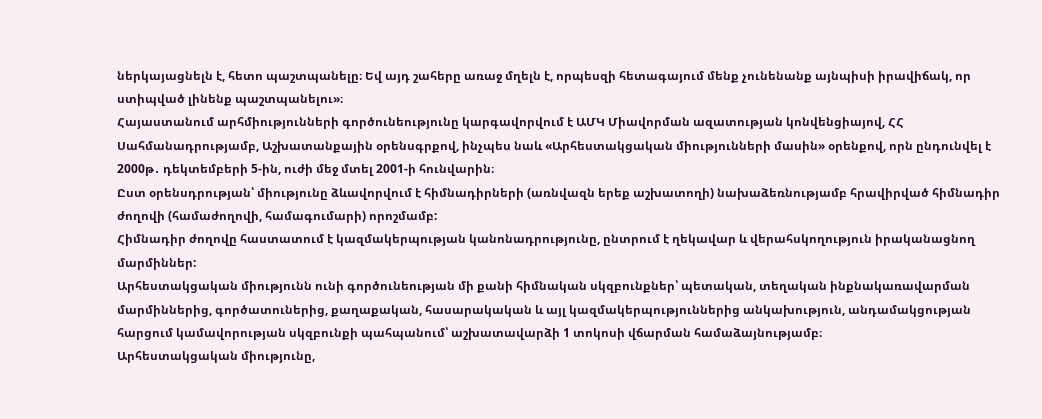ներկայացնելն է, հետո պաշտպանելը։ Եվ այդ շահերը առաջ մղելն է, որպեսզի հետագայում մենք չունենանք այնպիսի իրավիճակ, որ ստիպված լինենք պաշտպանելու»։
Հայաստանում արհմիությունների գործունեությունը կարգավորվում է ԱՄԿ Միավորման ազատության կոնվենցիայով, ՀՀ Սահմանադրությամբ, Աշխատանքային օրենսգրքով, ինչպես նաև «Արհեստակցական միությունների մասին» օրենքով, որն ընդունվել է 2000թ․ դեկտեմբերի 5-ին, ուժի մեջ մտել 2001-ի հունվարին։
Ըստ օրենսդրության՝ միությունը ձևավորվում է հիմնադիրների (առնվազն երեք աշխատողի) նախաձեռնությամբ հրավիրված հիմնադիր ժողովի (համաժողովի, համագումարի) որոշմամբ:
Հիմնադիր ժողովը հաստատում է կազմակերպության կանոնադրությունը, ընտրում է ղեկավար և վերահսկողություն իրականացնող մարմիններ:
Արհեստակցական միությունն ունի գործունեության մի քանի հիմնական սկզբունքներ՝ պետական, տեղական ինքնակառավարման մարմիններից, գործատուներից, քաղաքական, հասարակական և այլ կազմակերպություններից անկախություն, անդամակցության հարցում կամավորության սկզբունքի պահպանում՝ աշխատավարձի 1 տոկոսի վճարման համաձայնությամբ։
Արհեստակցական միությունը,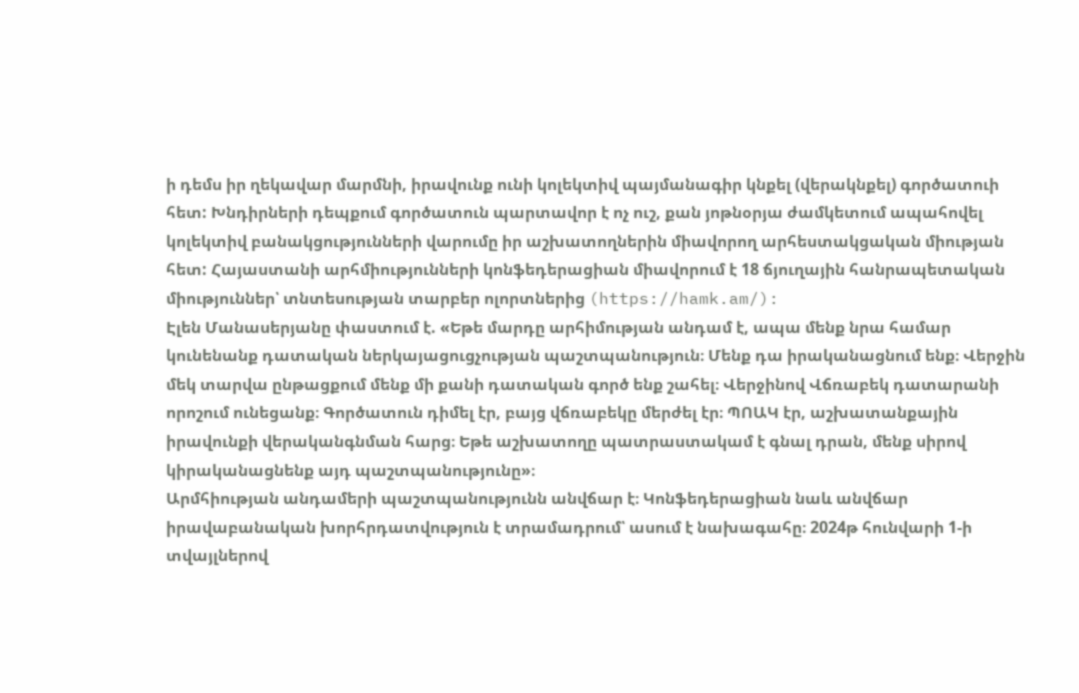ի դեմս իր ղեկավար մարմնի, իրավունք ունի կոլեկտիվ պայմանագիր կնքել (վերակնքել) գործատուի հետ: Խնդիրների դեպքում գործատուն պարտավոր է ոչ ուշ, քան յոթնօրյա ժամկետում ապահովել կոլեկտիվ բանակցությունների վարումը իր աշխատողներին միավորող արհեստակցական միության հետ: Հայաստանի արհմիությունների կոնֆեդերացիան միավորում է 18 ճյուղային հանրապետական միություններ՝ տնտեսության տարբեր ոլորտներից (https://hamk.am/):
Էլեն Մանասերյանը փաստում է. «Եթե մարդը արհիմության անդամ է, ապա մենք նրա համար կունենանք դատական ներկայացուցչության պաշտպանություն։ Մենք դա իրականացնում ենք։ Վերջին մեկ տարվա ընթացքում մենք մի քանի դատական գործ ենք շահել։ Վերջինով Վճռաբեկ դատարանի որոշում ունեցանք։ Գործատուն դիմել էր, բայց վճռաբեկը մերժել էր։ ՊՈԱԿ էր, աշխատանքային իրավունքի վերականգնման հարց։ Եթե աշխատողը պատրաստակամ է գնալ դրան, մենք սիրով կիրականացնենք այդ պաշտպանությունը»։
Արմհիության անդամերի պաշտպանությունն անվճար է։ Կոնֆեդերացիան նաև անվճար իրավաբանական խորհրդատվություն է տրամադրում՝ ասում է նախագահը։ 2024թ հունվարի 1-ի տվայլներով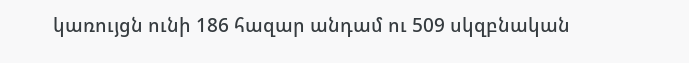կառույցն ունի 186 հազար անդամ ու 509 սկզբնական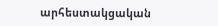արհեստակցական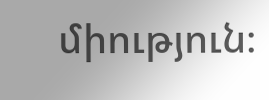միություն։